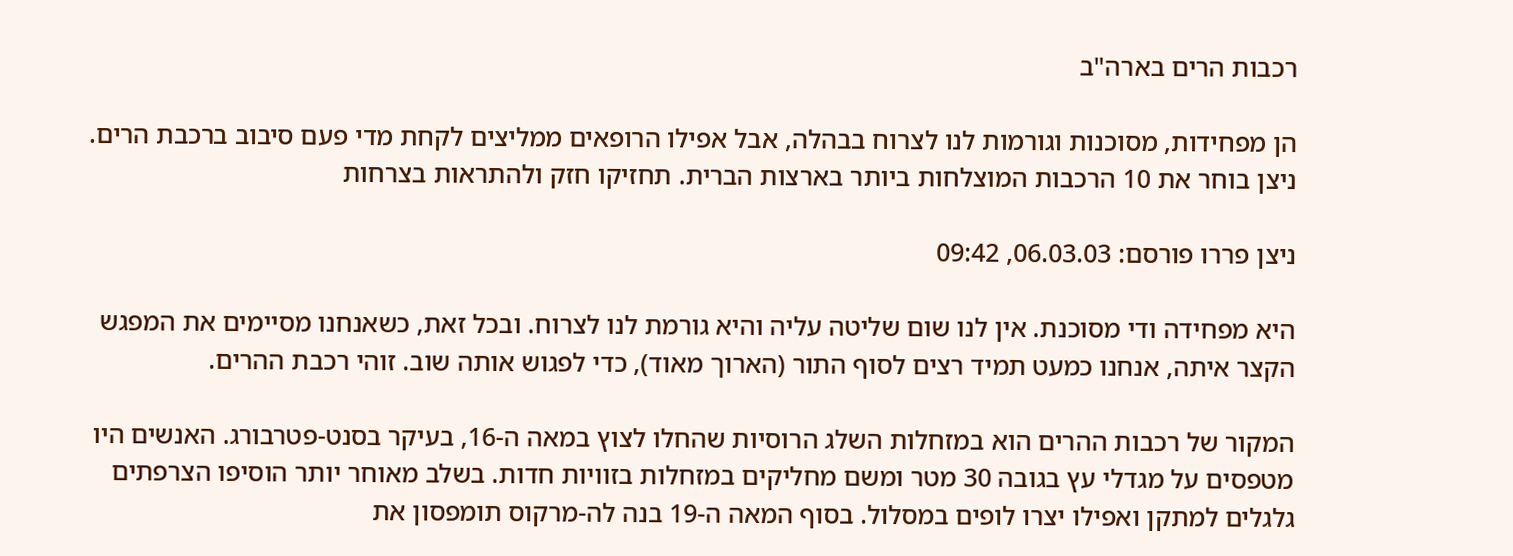רכבות הרים בארה"ב

הן מפחידות, מסוכנות וגורמות לנו לצרוח בבהלה, אבל אפילו הרופאים ממליצים לקחת מדי פעם סיבוב ברכבת הרים. ניצן בוחר את 10 הרכבות המוצלחות ביותר בארצות הברית. תחזיקו חזק ולהתראות בצרחות

ניצן פררו פורסם: 06.03.03, 09:42

היא מפחידה ודי מסוכנת. אין לנו שום שליטה עליה והיא גורמת לנו לצרוח. ובכל זאת, כשאנחנו מסיימים את המפגש הקצר איתה, אנחנו כמעט תמיד רצים לסוף התור (הארוך מאוד), כדי לפגוש אותה שוב. זוהי רכבת ההרים.

המקור של רכבות ההרים הוא במזחלות השלג הרוסיות שהחלו לצוץ במאה ה-16, בעיקר בסנט-פטרבורג. האנשים היו מטפסים על מגדלי עץ בגובה 30 מטר ומשם מחליקים במזחלות בזוויות חדות. בשלב מאוחר יותר הוסיפו הצרפתים גלגלים למתקן ואפילו יצרו לופים במסלול. בסוף המאה ה-19 בנה לה-מרקוס תומפסון את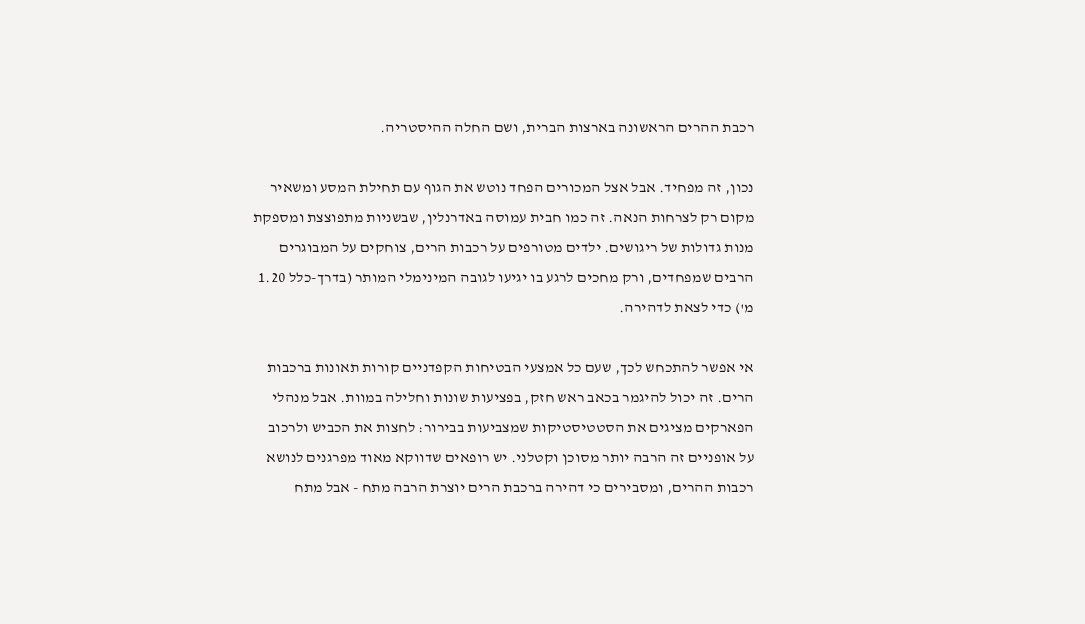רכבת ההרים הראשונה בארצות הברית, ושם החלה ההיסטריה.

נכון, זה מפחיד. אבל אצל המכורים הפחד נוטש את הגוף עם תחילת המסע ומשאיר מקום רק לצרחות הנאה. זה כמו חבית עמוסה באדרנלין, שבשניות מתפוצצת ומספקת מנות גדולות של ריגושים. ילדים מטורפים על רכבות הרים, צוחקים על המבוגרים הרבים שמפחדים, ורק מחכים לרגע בו יגיעו לגובה המינימלי המותר (בדרך-כלל 1.20 מ') כדי לצאת לדהירה.

אי אפשר להתכחש לכך, שעם כל אמצעי הבטיחות הקפדניים קורות תאונות ברכבות הרים. זה יכול להיגמר בכאב ראש חזק, בפציעות שונות וחלילה במוות. אבל מנהלי הפארקים מציגים את הסטטיסטיקות שמצביעות בבירור: לחצות את הכביש ולרכוב על אופניים זה הרבה יותר מסוכן וקטלני. יש רופאים שדווקא מאוד מפרגנים לנושא רכבות ההרים, ומסבירים כי דהירה ברכבת הרים יוצרת הרבה מתח - אבל מתח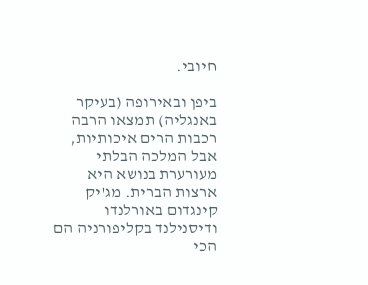חיובי.

ביפן ובאירופה (בעיקר באנגליה) תמצאו הרבה רכבות הרים איכותיות, אבל המלכה הבלתי מעורערת בנושא היא ארצות הברית. מג'יק קינגדום באורלנדו ודיסנילנד בקליפורניה הם הכי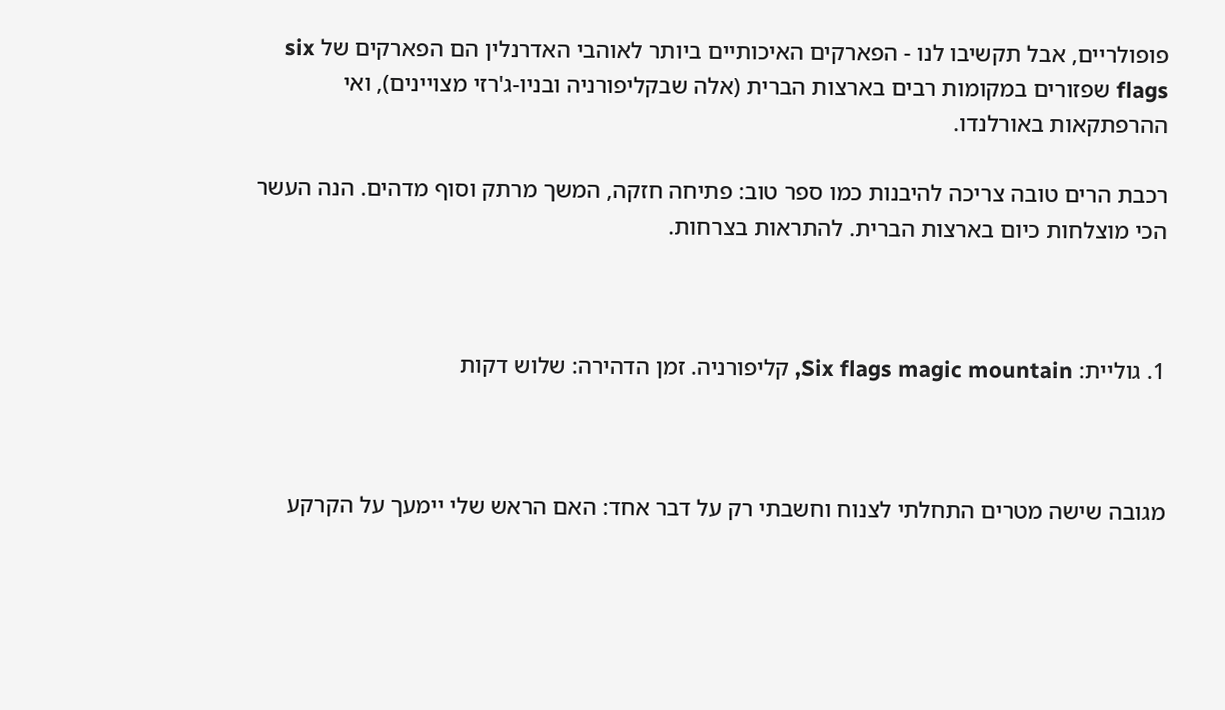פופולריים, אבל תקשיבו לנו - הפארקים האיכותיים ביותר לאוהבי האדרנלין הם הפארקים של six flags שפזורים במקומות רבים בארצות הברית (אלה שבקליפורניה ובניו-ג'רזי מצויינים), ואי ההרפתקאות באורלנדו.

רכבת הרים טובה צריכה להיבנות כמו ספר טוב: פתיחה חזקה, המשך מרתק וסוף מדהים. הנה העשר הכי מוצלחות כיום בארצות הברית. להתראות בצרחות.



1. גוליית: Six flags magic mountain, קליפורניה. זמן הדהירה: שלוש דקות



מגובה שישה מטרים התחלתי לצנוח וחשבתי רק על דבר אחד: האם הראש שלי יימעך על הקרקע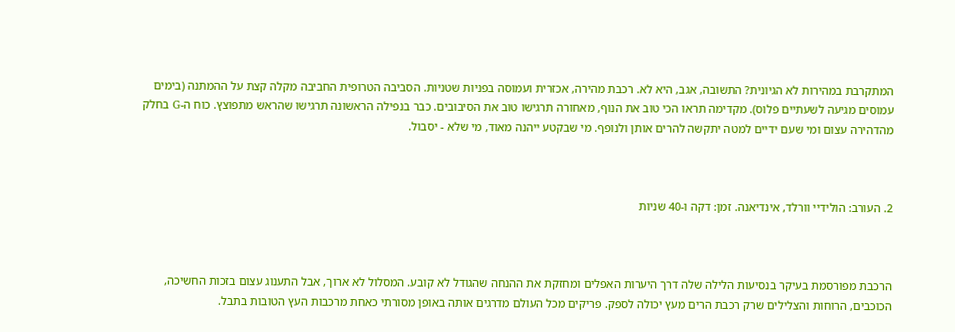המתקרבת במהירות לא הגיונית? התשובה, אגב, היא לא. רכבת מהירה, אכזרית ועמוסה בפניות שטניות. הסביבה הטרופית החביבה מקלה קצת על ההמתנה (בימים עמוסים מגיעה לשעתיים פלוס). מקדימה תראו הכי טוב את הנוף, מאחורה תרגישו טוב את הסיבובים. כבר בנפילה הראשונה תרגישו שהראש מתפוצץ. כוח ה-G בחלק מהדהירה עצום ומי שעם ידיים למטה יתקשה להרים אותן ולנופף. מי שבקטע ייהנה מאוד, מי שלא - יסבול.



2. העורב: הולידיי וורלד, אינדיאנה. זמן: דקה ו-40 שניות



הרכבת מפורסמת בעיקר בנסיעות הלילה שלה דרך היערות האפלים ומחזקת את ההנחה שהגודל לא קובע. המסלול לא ארוך, אבל התענוג עצום בזכות החשיכה, הכוכבים, הרוחות והצלילים שרק רכבת הרים מעץ יכולה לספק. פריקים מכל העולם מדרגים אותה באופן מסורתי כאחת מרכבות העץ הטובות בתבל.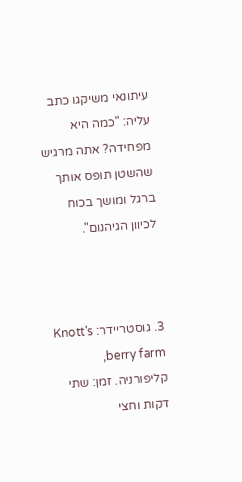עיתונאי משיקגו כתב עליה: "כמה היא מפחידה? אתה מרגיש שהשטן תופס אותך ברגל ומושך בכוח לכיוון הגיהנום".



3. גוסטריידר: Knott's berry farm, קליפורניה. זמן: שתי דקות וחצי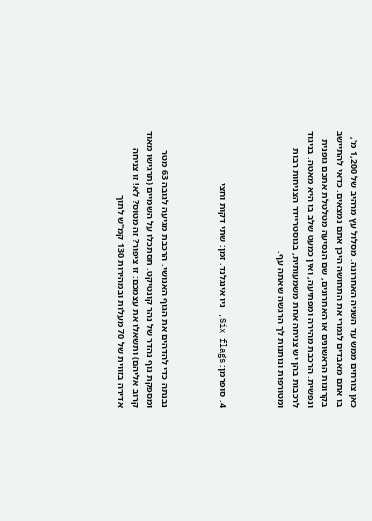כאן צורחים ממש עד השניה האחרונה. מסלול עץ מרהיב של 1,200 מ', בו אתם מאבדים לגמרי את התחושה היכן אתם נמצאים. כדאי להתיישב בקרונות הראשונים או האחרונים, שם הנסיעה מטלטלת אתכם גופנית ונפשית. הרכבת מהירה ומפתיעה, ואין כמעט שלב בו היא מאטה. בניגוד לרכבות בהן יש צניחה אחת משמעותית, בגוסטריידר הצניחות רבות ומטורפות ונותנות לך הרגשה שאתה עף.



4. סופרמן: Six flags, ניו אינגלנד. זמן: שתי דקות וחצי



נבנתה כדי להדהים את הגוף האנושי. הרכבת מגיעה לגובה 63 מטר ומספקת נוף נהדר של נהר קונטיקט. תסתכלו על השמיים (תרגישו מאוד קרוב אליהם) ותשאלו את עצמכם: זו ציפור? זה מטוס? לא! זו צניחה אדירה בזווית של 70 מעלות ובמהירות 130 קמ"ש לתוך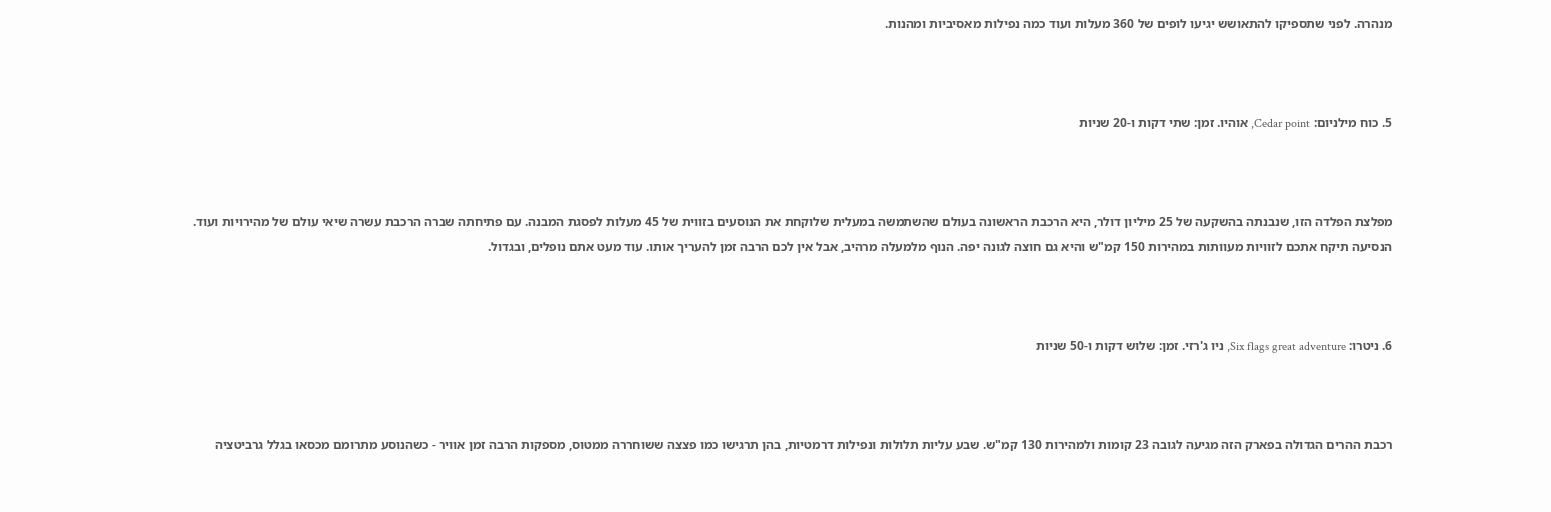מנהרה. לפני שתספיקו להתאושש יגיעו לופים של 360 מעלות ועוד כמה נפילות מאסיביות ומהנות.



5. כוח מילניום: Cedar point, אוהיו. זמן: שתי דקות ו-20 שניות



מפלצת הפלדה הזו, שנבנתה בהשקעה של 25 מיליון דולר, היא הרכבת הראשונה בעולם שהשתמשה במעלית שלוקחת את הנוסעים בזווית של 45 מעלות לפסגת המבנה. עם פתיחתה שברה הרכבת עשרה שיאי עולם של מהירויות ועוד. הנסיעה תיקח אתכם לזוויות מעוותות במהירות 150 קמ"ש והיא גם חוצה לגונה יפה. הנוף מלמעלה מרהיב, אבל אין לכם הרבה זמן להעריך אותו. עוד מעט אתם נופלים, ובגדול.



6. ניטרו: Six flags great adventure, ניו ג'רזי. זמן: שלוש דקות ו-50 שניות



רכבת ההרים הגדולה בפארק הזה מגיעה לגובה 23 קומות ולמהירות 130 קמ"ש. שבע עליות תלולות ונפילות דרמטיות, בהן תרגישו כמו פצצה ששוחררה ממטוס, מספקות הרבה זמן אוויר - כשהנוסע מתרומם מכסאו בגלל גרביטציה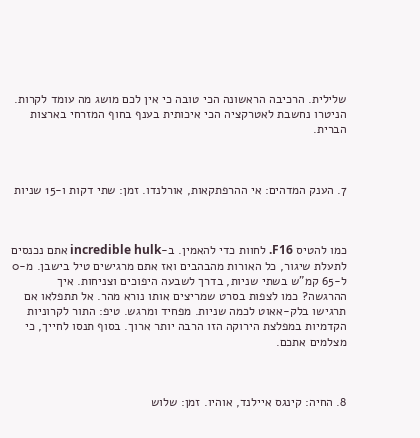שלילית. הרכיבה הראשונה הכי טובה כי אין לכם מושג מה עומד לקרות. הניטרו נחשבת לאטרקציה הכי איכותית בענף בחוף המזרחי בארצות הברית.



7. הענק המדהים: אי ההרפתקאות, אורלנדו. זמן: שתי דקות ו-15 שניות



כמו להטיס F16. לחוות כדי להאמין. ב-incredible hulk אתם נכנסים לתעלת שיגור, כל האורות מהבהבים ואז אתם מרגישים טיל בישבן. מ-0 ל-65 קמ"ש בשתי שניות, בדרך לשבעה היפוכים וצניחות. איך ההרגשה? כמו לצפות בסרט שמריצים אותו נורא מהר. אל תתפלאו אם תרגישו בלק-אאוט לכמה שניות. מפחיד ומרגש. טיפ: התור לקרוניות הקדמיות במפלצת הירוקה הזו הרבה יותר ארוך. בסוף תנסו לחייך, כי מצלמים אתכם.



8. החיה: קינגס איילנד, אוהיו. זמן: שלוש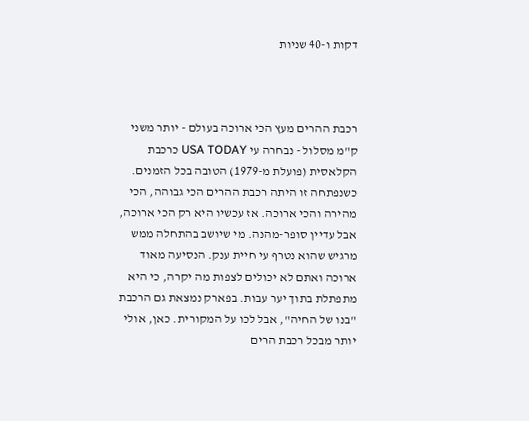דקות ו-40 שניות



רכבת ההרים מעץ הכי ארוכה בעולם - יותר משני ק"מ מסלול - נבחרה עי USA TODAY כרכבת הקלאסית (פועלת מ-1979) הטובה בכל הזמנים. כשנפתחה זו היתה רכבת ההרים הכי גבוהה, הכי מהירה והכי ארוכה. אז עכשיו היא רק הכי ארוכה, אבל עדיין סופר-מהנה. מי שיושב בהתחלה ממש מרגיש שהוא נטרף עי חיית ענק. הנסיעה מאוד ארוכה ואתם לא יכולים לצפות מה יקרה, כי היא מתפתלת בתוך יער עבות. בפארק נמצאת גם הרכבת "בנו של החיה", אבל לכו על המקורית. כאן, אולי יותר מבכל רכבת הרים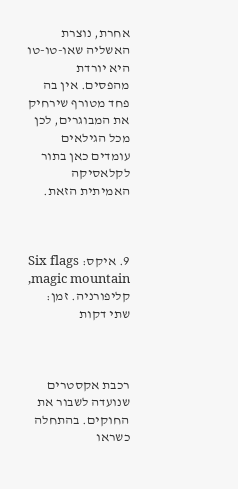אחרת, נוצרת האשליה שאו-טו-טו היא יורדת מהפסים. אין בה פחד מטורף שירחיק את המבוגרים, לכן מכל הגילאים עומדים כאן בתור לקלאסיקה האמיתית הזאת.



9. איקס: Six flags magic mountain, קליפורניה. זמן: שתי דקות



רכבת אקסטרים שנועדה לשבור את החוקים. בהתחלה כשראו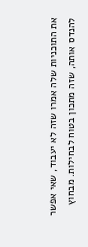את התוכניות שלה אמרו שזה לא יעבוד, שאי אפשר להנדס אותה, שזה מתכון בטוח לבחילות. מבחוץ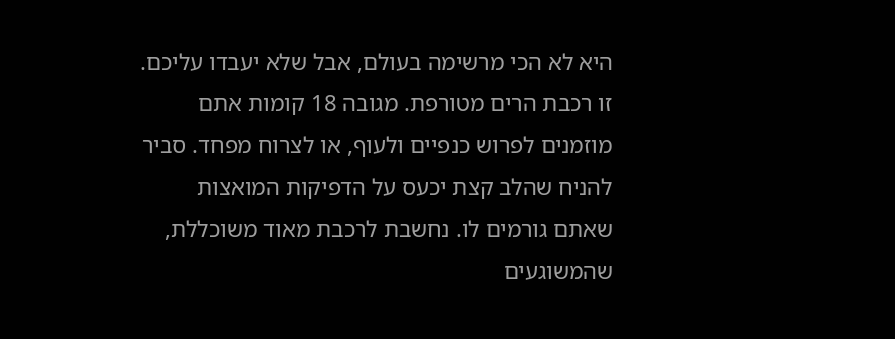היא לא הכי מרשימה בעולם, אבל שלא יעבדו עליכם. זו רכבת הרים מטורפת. מגובה 18 קומות אתם מוזמנים לפרוש כנפיים ולעוף, או לצרוח מפחד. סביר להניח שהלב קצת יכעס על הדפיקות המואצות שאתם גורמים לו. נחשבת לרכבת מאוד משוכללת, שהמשוגעים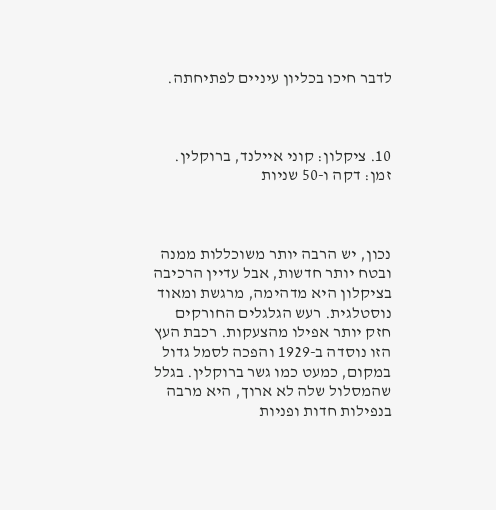לדבר חיכו בכליון עיניים לפתיחתה.



10. ציקלון: קוני איילנד, ברוקלין. זמן: דקה ו-50 שניות



נכון, יש הרבה יותר משוכללות ממנה ובטח יותר חדשות, אבל עדיין הרכיבה בציקלון היא מדהימה, מרגשת ומאוד נוסטלגית. רעש הגלגלים החורקים חזק יותר אפילו מהצעקות. רכבת העץ הזו נוסדה ב-1929 והפכה לסמל גדול במקום, כמעט כמו גשר ברוקלין. בגלל שהמסלול שלה לא ארוך, היא מרבה בנפילות חדות ופניות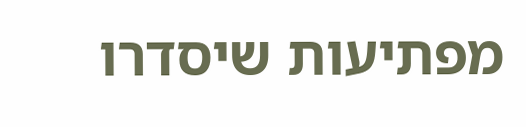מפתיעות שיסדרו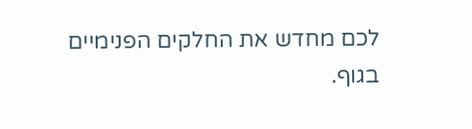לכם מחדש את החלקים הפנימיים בגוף.